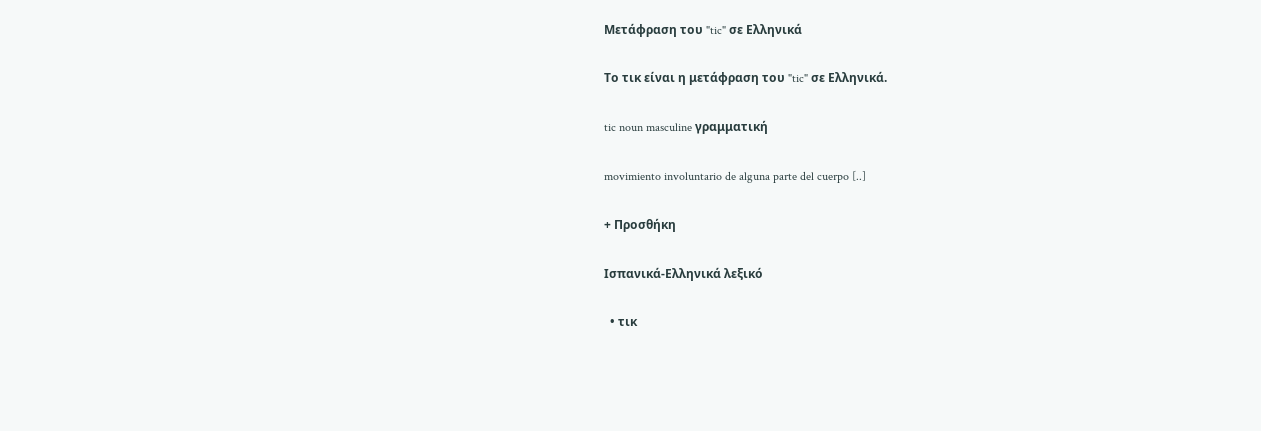Μετάφραση του "tic" σε Ελληνικά

Το τικ είναι η μετάφραση του "tic" σε Ελληνικά.

tic noun masculine γραμματική

movimiento involuntario de alguna parte del cuerpo [..]

+ Προσθήκη

Ισπανικά-Ελληνικά λεξικό

  • τικ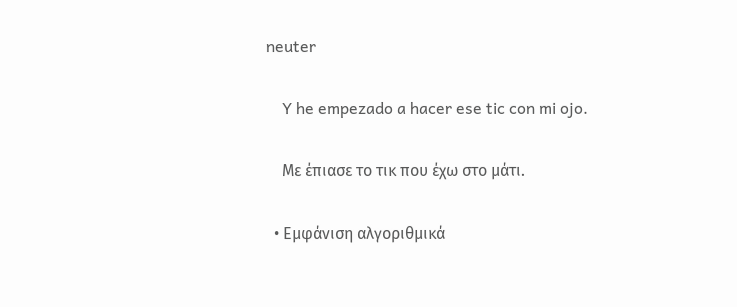neuter

    Y he empezado a hacer ese tic con mi ojo.

    Με έπιασε το τικ που έχω στο μάτι.

  • Εμφάνιση αλγοριθμικά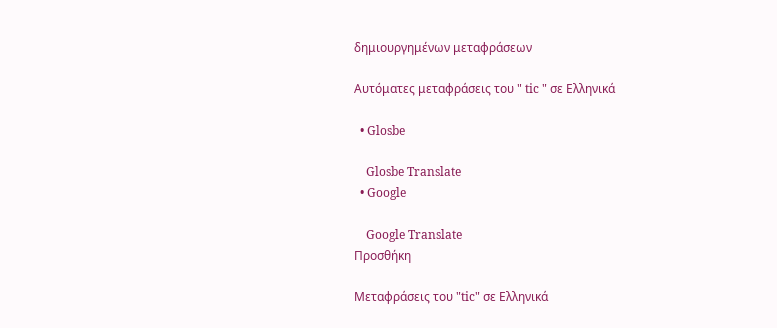δημιουργημένων μεταφράσεων

Αυτόματες μεταφράσεις του " tic " σε Ελληνικά

  • Glosbe

    Glosbe Translate
  • Google

    Google Translate
Προσθήκη

Μεταφράσεις του "tic" σε Ελληνικά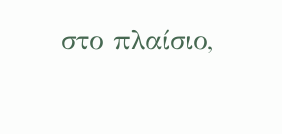στο πλαίσιο,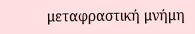μεταφραστική μνήμη